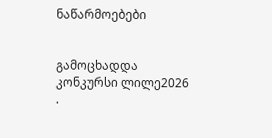ნაწარმოებები


გამოცხადდა კონკურსი ლილე2026 .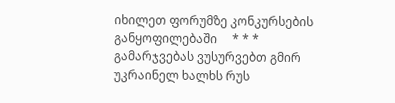იხილეთ ფორუმზე კონკურსების განყოფილებაში     * * *     გამარჯვებას ვუსურვებთ გმირ უკრაინელ ხალხს რუს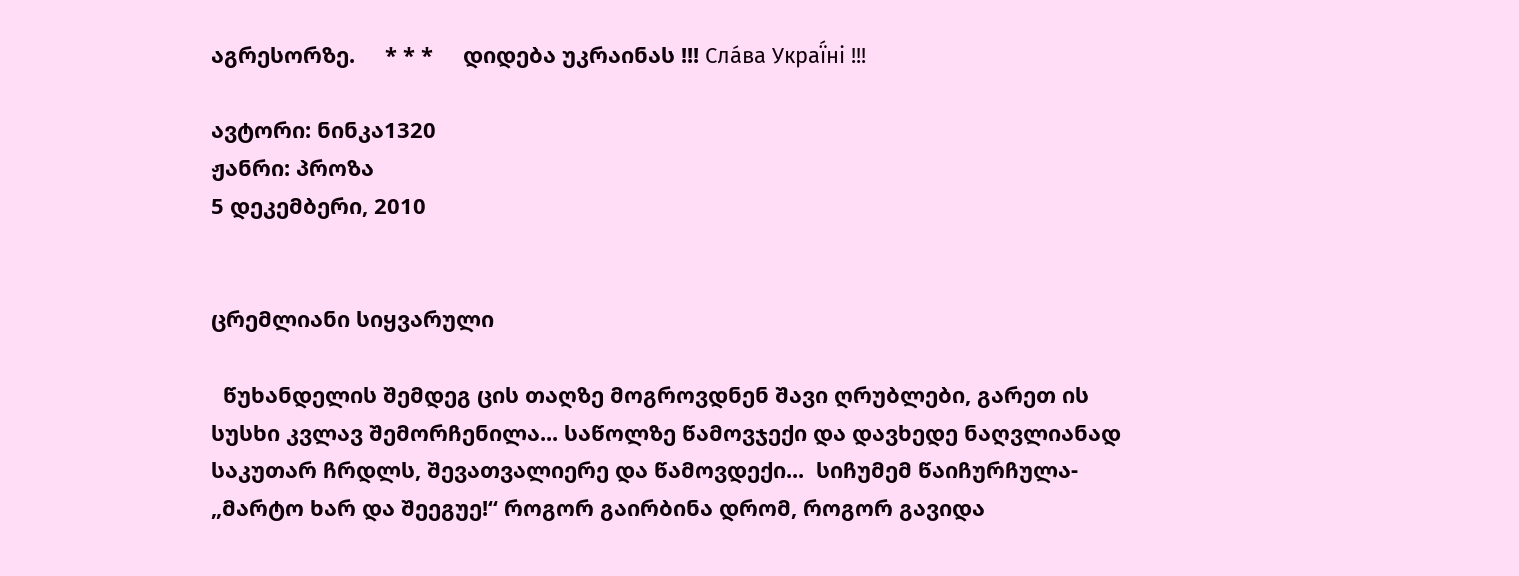აგრესორზე.     * * *     დიდება უკრაინას !!! Сла́ва Украї́ні !!!

ავტორი: ნინკა1320
ჟანრი: პროზა
5 დეკემბერი, 2010


ცრემლიანი სიყვარული

  წუხანდელის შემდეგ ცის თაღზე მოგროვდნენ შავი ღრუბლები, გარეთ ის სუსხი კვლავ შემორჩენილა... საწოლზე წამოვჯექი და დავხედე ნაღვლიანად საკუთარ ჩრდლს, შევათვალიერე და წამოვდექი...  სიჩუმემ წაიჩურჩულა- „მარტო ხარ და შეეგუე!“ როგორ გაირბინა დრომ, როგორ გავიდა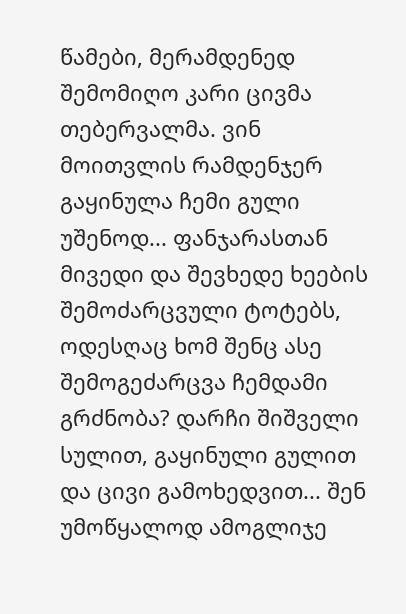წამები, მერამდენედ შემომიღო კარი ცივმა თებერვალმა. ვინ მოითვლის რამდენჯერ გაყინულა ჩემი გული უშენოდ... ფანჯარასთან მივედი და შევხედე ხეების შემოძარცვული ტოტებს, ოდესღაც ხომ შენც ასე შემოგეძარცვა ჩემდამი გრძნობა? დარჩი შიშველი სულით, გაყინული გულით და ცივი გამოხედვით... შენ უმოწყალოდ ამოგლიჯე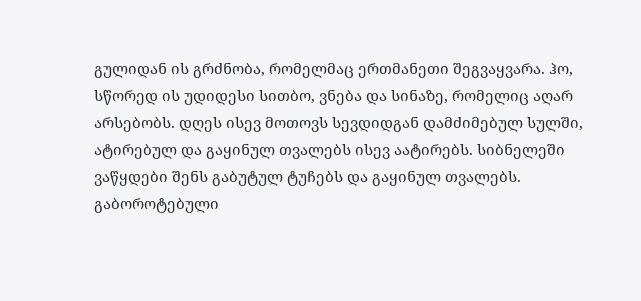გულიდან ის გრძნობა, რომელმაც ერთმანეთი შეგვაყვარა. ჰო, სწორედ ის უდიდესი სითბო, ვნება და სინაზე, რომელიც აღარ არსებობს. დღეს ისევ მოთოვს სევდიდგან დამძიმებულ სულში, ატირებულ და გაყინულ თვალებს ისევ აატირებს. სიბნელეში ვაწყდები შენს გაბუტულ ტუჩებს და გაყინულ თვალებს. გაბოროტებული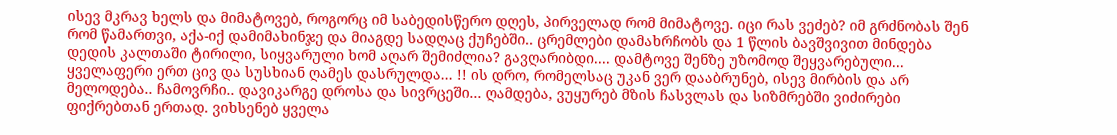ისევ მკრავ ხელს და მიმატოვებ, როგორც იმ საბედისწერო დღეს, პირველად რომ მიმატოვე. იცი რას ვეძებ? იმ გრძნობას შენ რომ წამართვი, აქა-იქ დამიმახინჯე და მიაგდე სადღაც ქუჩებში.. ცრემლები დამახრჩობს და 1 წლის ბავშვივით მინდება დედის კალთაში ტირილი, სიყვარული ხომ აღარ შემიძლია? გავღარიბდი.... დამტოვე შენზე უზომოდ შეყვარებული... ყველაფერი ერთ ცივ და სუსხიან ღამეს დასრულდა... !! ის დრო, რომელსაც უკან ვერ დააბრუნებ, ისევ მირბის და არ მელოდება.. ჩამოვრჩი.. დავიკარგე დროსა და სივრცეში... ღამდება, ვუყურებ მზის ჩასვლას და სიზმრებში ვიძირები ფიქრებთან ერთად. ვიხსენებ ყველა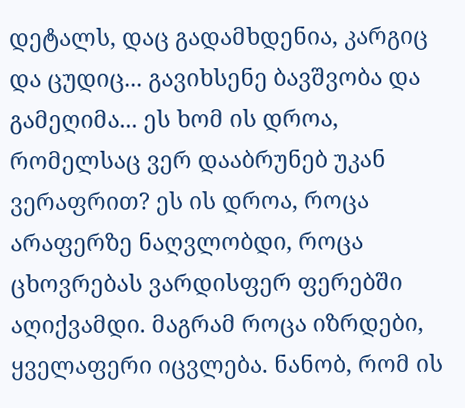დეტალს, დაც გადამხდენია, კარგიც და ცუდიც... გავიხსენე ბავშვობა და გამეღიმა... ეს ხომ ის დროა, რომელსაც ვერ დააბრუნებ უკან ვერაფრით? ეს ის დროა, როცა არაფერზე ნაღვლობდი, როცა ცხოვრებას ვარდისფერ ფერებში აღიქვამდი. მაგრამ როცა იზრდები, ყველაფერი იცვლება. ნანობ, რომ ის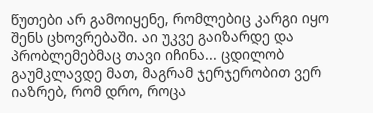წუთები არ გამოიყენე, რომლებიც კარგი იყო შენს ცხოვრებაში. აი უკვე გაიზარდე და პრობლემებმაც თავი იჩინა... ცდილობ გაუმკლავდე მათ, მაგრამ ჯერჯერობით ვერ იაზრებ, რომ დრო, როცა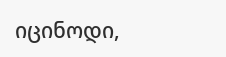იცინოდი,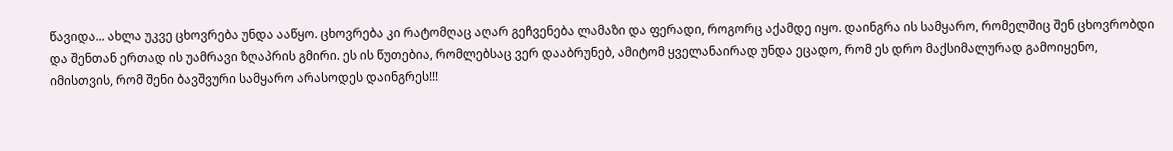წავიდა... ახლა უკვე ცხოვრება უნდა ააწყო. ცხოვრება კი რატომღაც აღარ გეჩვენება ლამაზი და ფერადი, როგორც აქამდე იყო. დაინგრა ის სამყარო, რომელშიც შენ ცხოვრობდი და შენთან ერთად ის უამრავი ზღაპრის გმირი. ეს ის წუთებია, რომლებსაც ვერ დააბრუნებ, ამიტომ ყველანაირად უნდა ეცადო, რომ ეს დრო მაქსიმალურად გამოიყენო, იმისთვის, რომ შენი ბავშვური სამყარო არასოდეს დაინგრეს!!!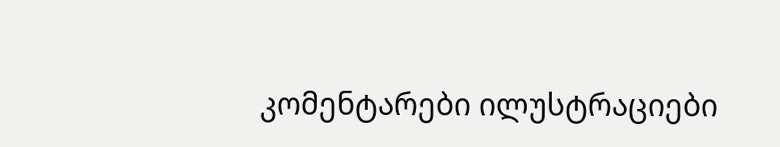კომენტარები ილუსტრაციები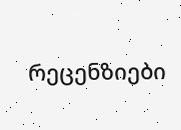რეცენზიები